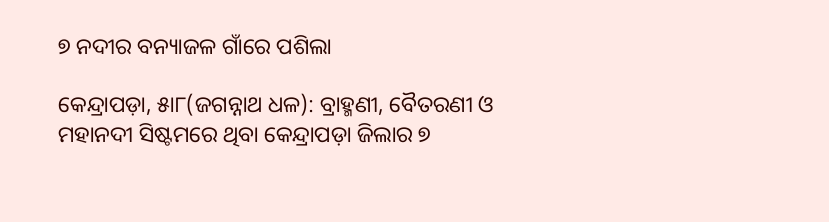୭ ନଦୀର ବନ୍ୟାଜଳ ଗାଁରେ ପଶିଲା

କେନ୍ଦ୍ରାପଡ଼ା, ୫ା୮(ଜଗନ୍ନାଥ ଧଳ): ବ୍ରାହ୍ମଣୀ, ବୈତରଣୀ ଓ ମହାନଦୀ ସିଷ୍ଟମରେ ଥିବା କେନ୍ଦ୍ରାପଡ଼ା ଜିଲାର ୭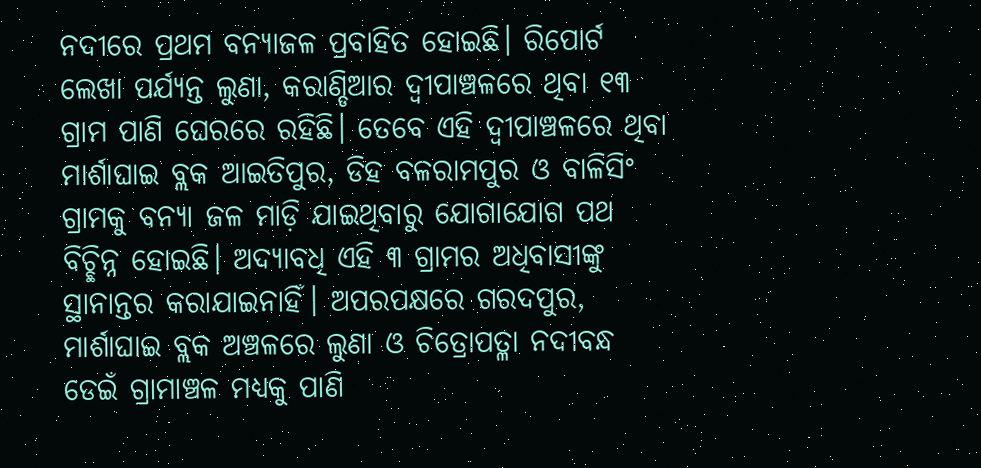ନଦୀରେ ପ୍ରଥମ ବନ୍ୟାଜଳ ପ୍ରବାହିତ ହୋଇଛି। ରିପୋର୍ଟ ଲେଖା ପର୍ଯ୍ୟନ୍ତ ଲୁଣା, କରାଣ୍ଡିଆର ଦ୍ୱୀପାଞ୍ଚଳରେ ଥିବା ୧୩ ଗ୍ରାମ ପାଣି ଘେରରେ ରହିଛି। ତେବେ ଏହି ଦ୍ୱୀପାଞ୍ଚଳରେ ଥିବା ମାର୍ଶାଘାଇ ବ୍ଲକ ଆଇତିପୁର, ଡିହ ବଳରାମପୁର ଓ ବାଳିସିଂ ଗ୍ରାମକୁ ବନ୍ୟା ଜଳ ମାଡ଼ି ଯାଇଥିବାରୁ ଯୋଗାଯୋଗ ପଥ ବିଚ୍ଛିନ୍ନ ହୋଇଛି। ଅଦ୍ୟାବଧି ଏହି ୩ ଗ୍ରାମର ଅଧିବାସୀଙ୍କୁ ସ୍ଥାନାନ୍ତର କରାଯାଇନାହିଁ। ଅପରପକ୍ଷରେ ଗରଦପୁର, ମାର୍ଶାଘାଇ ବ୍ଲକ ଅଞ୍ଚଳରେ ଲୁଣା ଓ ଚିତ୍ରୋପତ୍ଳା ନଦୀବନ୍ଧ ଡେଇଁ ଗ୍ରାମାଞ୍ଚଳ ମଧ୍ୟକୁ ପାଣି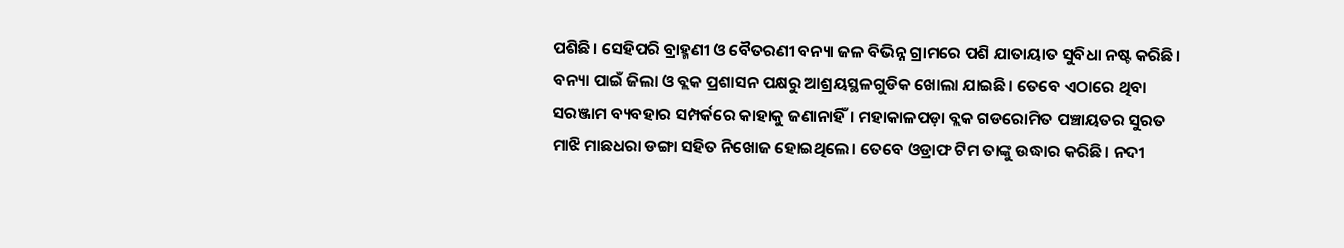ପଶିଛି। ସେହିପରି ବ୍ରାହ୍ମଣୀ ଓ ବୈତରଣୀ ବନ୍ୟା ଜଳ ବିଭିନ୍ନ ଗ୍ରାମରେ ପଶି ଯାତାୟାତ ସୁବିଧା ନଷ୍ଟ କରିଛି। ବନ୍ୟା ପାଇଁ ଜିଲା ଓ ବ୍ଲକ ପ୍ରଶାସନ ପକ୍ଷରୁ ଆଶ୍ରୟସ୍ଥଳଗୁଡିକ ଖୋଲା ଯାଇଛି। ତେବେ ଏଠାରେ ଥିବା ସରଞ୍ଜାମ ବ୍ୟବହାର ସମ୍ପର୍କରେ କାହାକୁ ଜଣାନାହିଁ। ମହାକାଳପଡ଼ା ବ୍ଲକ ଗଡରୋମିତ ପଞ୍ଚାୟତର ସୁରତ ମାଝି ମାଛଧରା ଡଙ୍ଗା ସହିତ ନିଖୋଜ ହୋଇଥିଲେ। ତେବେ ଓଡ୍ରାଫ ଟିମ ତାଙ୍କୁ ଉଦ୍ଧାର କରିଛି। ନଦୀ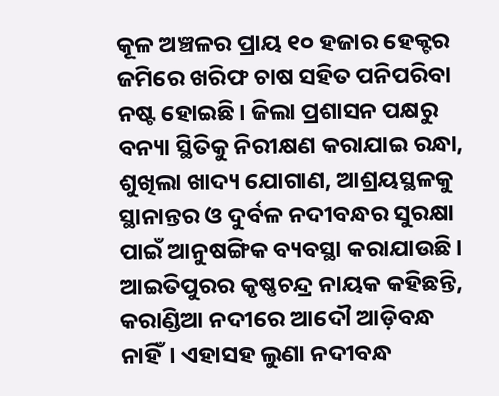କୂଳ ଅଞ୍ଚଳର ପ୍ରାୟ ୧୦ ହଜାର ହେକ୍ଟର ଜମିରେ ଖରିଫ ଚାଷ ସହିତ ପନିପରିବା ନଷ୍ଟ ହୋଇଛି। ଜିଲା ପ୍ରଶାସନ ପକ୍ଷରୁ ବନ୍ୟା ସ୍ଥିତିକୁ ନିରୀକ୍ଷଣ କରାଯାଇ ରନ୍ଧା, ଶୁଖିଲା ଖାଦ୍ୟ ଯୋଗାଣ, ଆଶ୍ରୟସ୍ଥଳକୁ ସ୍ଥାନାନ୍ତର ଓ ଦୁର୍ବଳ ନଦୀବନ୍ଧର ସୁରକ୍ଷା ପାଇଁ ଆନୁଷଙ୍ଗିକ ବ୍ୟବସ୍ଥା କରାଯାଉଛି।
ଆଇତିପୁରର କୃଷ୍ଣଚନ୍ଦ୍ର ନାୟକ କହିଛନ୍ତି, କରାଣ୍ଡିଆ ନଦୀରେ ଆଦୌ ଆଡ଼ିବନ୍ଧ ନାହିଁ। ଏହାସହ ଲୁଣା ନଦୀବନ୍ଧ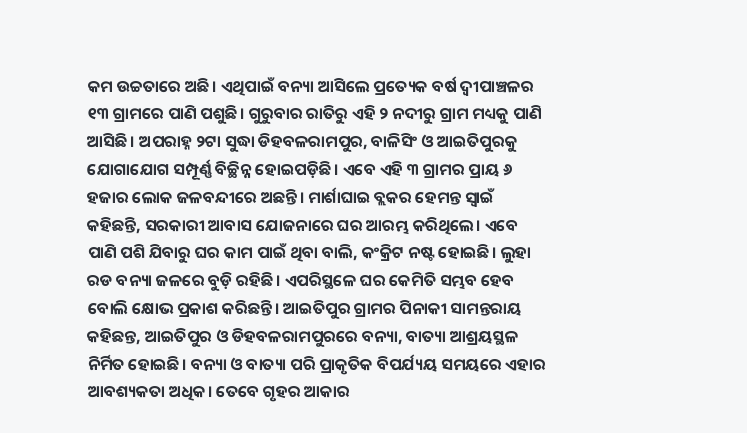କମ ଉଚ୍ଚତାରେ ଅଛି। ଏଥିପାଇଁ ବନ୍ୟା ଆସିଲେ ପ୍ରତ୍ୟେକ ବର୍ଷ ଦ୍ୱୀପାଞ୍ଚଳର ୧୩ ଗ୍ରାମରେ ପାଣି ପଶୁଛି। ଗୁରୁବାର ରାତିରୁ ଏହି ୨ ନଦୀରୁ ଗ୍ରାମ ମଧ୍ୟକୁ ପାଣି ଆସିଛି। ଅପରାହ୍ନ ୨ଟା ସୁଦ୍ଧା ଡିହବଳରାମପୁର, ବାଳିସିଂ ଓ ଆଇତିପୁରକୁ ଯୋଗାଯୋଗ ସମ୍ପୂର୍ଣ୍ଣ ବିଚ୍ଛିନ୍ନ ହୋଇପଡ଼ିଛି। ଏବେ ଏହି ୩ ଗ୍ରାମର ପ୍ରାୟ ୬ ହଜାର ଲୋକ ଜଳବନ୍ଦୀରେ ଅଛନ୍ତି। ମାର୍ଶାଘାଇ ବ୍ଲକର ହେମନ୍ତ ସ୍ବାଇଁ କହିଛନ୍ତି, ସରକାରୀ ଆବାସ ଯୋଜନାରେ ଘର ଆରମ୍ଭ କରିଥିଲେ। ଏବେ ପାଣି ପଶି ଯିବାରୁ ଘର କାମ ପାଇଁ ଥିବା ବାଲି, କଂକ୍ରିଟ ନଷ୍ଟ ହୋଇଛି। ଲୁହା ରଡ ବନ୍ୟା ଜଳରେ ବୁଡ଼ି ରହିଛି। ଏପରିସ୍ଥଳେ ଘର କେମିତି ସମ୍ଭବ ହେବ ବୋଲି କ୍ଷୋଭ ପ୍ରକାଶ କରିଛନ୍ତି। ଆଇତିପୁର ଗ୍ରାମର ପିନାକୀ ସାମନ୍ତରାୟ କହିଛନ୍ତ, ଆଇତିପୁର ଓ ଡିହବଳରାମପୁରରେ ବନ୍ୟା, ବାତ୍ୟା ଆଶ୍ରୟସ୍ଥଳ ନିର୍ମିତ ହୋଇଛି। ବନ୍ୟା ଓ ବାତ୍ୟା ପରି ପ୍ରାକୃତିକ ବିପର୍ଯ୍ୟୟ ସମୟରେ ଏହାର ଆବଶ୍ୟକତା ଅଧିକ। ତେବେ ଗୃହର ଆକାର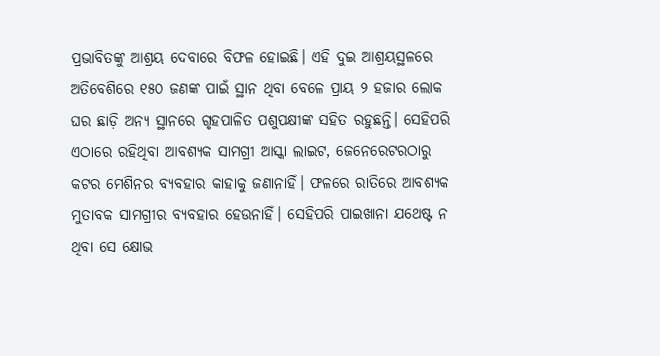ପ୍ରଭାବିତଙ୍କୁ ଆଶ୍ରୟ ଦେବାରେ ବିଫଳ ହୋଇଛି। ଏହି ଦୁଇ ଆଶ୍ରୟସ୍ଥଳରେ ଅତିବେଶିରେ ୧୫୦ ଜଣଙ୍କ ପାଇଁ ସ୍ଥାନ ଥିବା ବେଳେ ପ୍ରାୟ ୨ ହଜାର ଲୋକ ଘର ଛାଡ଼ି ଅନ୍ୟ ସ୍ଥାନରେ ଗୃହପାଳିତ ପଶୁପକ୍ଷୀଙ୍କ ସହିତ ରହୁଛନ୍ତି। ସେହିପରି ଏଠାରେ ରହିଥିବା ଆବଶ୍ୟକ ସାମଗ୍ରୀ ଆସ୍କା ଲାଇଟ, ଜେନେରେଟରଠାରୁ କଟର ମେଶିନର ବ୍ୟବହାର କାହାକୁ ଜଣାନାହିଁ। ଫଳରେ ରାତିରେ ଆବଶ୍ୟକ ମୁତାବକ ସାମଗ୍ରୀର ବ୍ୟବହାର ହେଉନାହିଁ। ସେହିପରି ପାଇଖାନା ଯଥେଷ୍ଟ ନ ଥିବା ସେ କ୍ଷୋଭ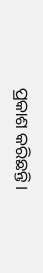ପ୍ରକାଶ କରିଛନ୍ତି।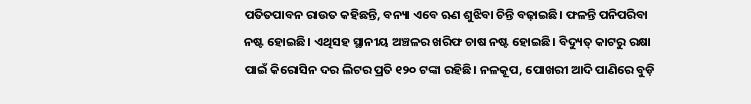ପତିତପାବନ ରାଉତ କହିଛନ୍ତି, ବନ୍ୟା ଏବେ ଋଣ ଶୁଝିବା ଚିନ୍ତି ବଢ଼ାଇଛି। ଫଳନ୍ତି ପନିପରିବା ନଷ୍ଟ ହୋଇଛି। ଏଥିସହ ସ୍ଥାନୀୟ ଅଞ୍ଚଳର ଖରିଫ ଚାଷ ନଷ୍ଟ ହୋଇଛି। ବିଦ୍ୟୁତ୍‌ କାଟରୁ ରକ୍ଷା ପାଇଁ କିରୋସିନ ଦର ଲିଟର ପ୍ରତି ୧୨୦ ଟଙ୍କା ରହିଛି। ନଳକୂପ, ପୋଖରୀ ଆଦି ପାଣିରେ ବୁଡ଼ି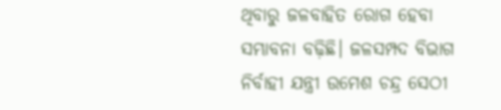ଥିବାରୁ ଜଳବାହିତ ରୋଗ ହେବା ସମ୍ଭାବନା ବଢ଼ିଛି। ଜଳସମ୍ପଦ ବିଭାଗ ନିର୍ବାହୀ ଯନ୍ତ୍ରୀ ଉମେଶ ଚନ୍ଦ୍ର ସେଠୀ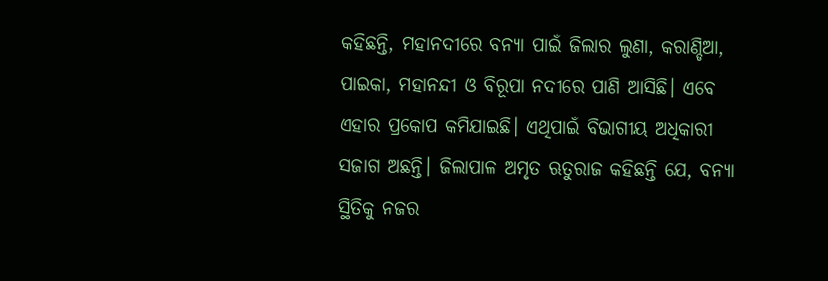କହିଛନ୍ତି, ମହାନଦୀରେ ବନ୍ୟା ପାଇଁ ଜିଲାର ଲୁଣା, କରାଣ୍ଡିଆ, ପାଇକା, ମହାନନ୍ଦୀ ଓ ବିରୂପା ନଦୀରେ ପାଣି ଆସିଛି। ଏବେ ଏହାର ପ୍ରକୋପ କମିଯାଇଛି। ଏଥିପାଇଁ ବିଭାଗୀୟ ଅଧିକାରୀ ସଜାଗ ଅଛନ୍ତି। ଜିଲାପାଳ ଅମୃତ ଋତୁରାଜ କହିଛନ୍ତି ଯେ, ବନ୍ୟା ସ୍ଥିତିକୁ ନଜର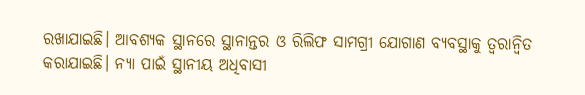ରଖାଯାଇଛି। ଆବଶ୍ୟକ ସ୍ଥାନରେ ସ୍ଥାନାନ୍ତର ଓ ରିଲିଫ ସାମଗ୍ରୀ ଯୋଗାଣ ବ୍ୟବସ୍ଥାକୁ ତ୍ୱରାନ୍ବିତ କରାଯାଇଛି। ନ୍ୟା ପାଇଁ ସ୍ଥାନୀୟ ଅଧିବାସୀ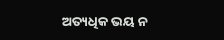ଅତ୍ୟଧିକ ଭୟ ନ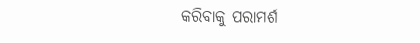କରିବାକୁ ପରାମର୍ଶ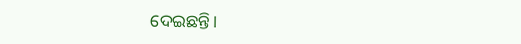ଦେଇଛନ୍ତି।